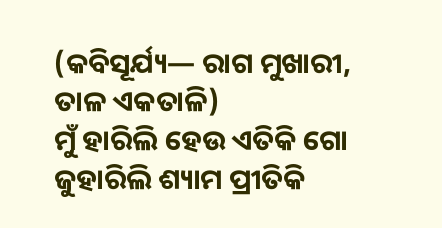(କବିସୂର୍ଯ୍ୟ— ରାଗ ମୁଖାରୀ, ତାଳ ଏକତାଳି)
ମୁଁ ହାରିଲି ହେଉ ଏତିକି ଗୋ
ଜୁହାରିଲି ଶ୍ୟାମ ପ୍ରୀତିକି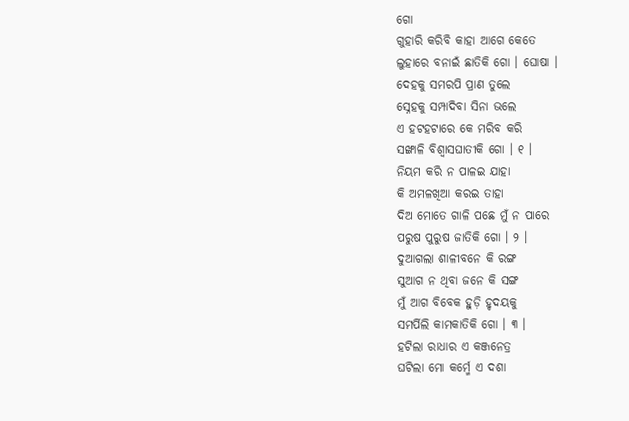ଗୋ
ଗୁହାରି କରିବି କାହା ଆଗେ କେତେ
ଲୁହାରେ ବନାଇଁ ଛାତିକି ଗୋ । ଘୋଷା ।
ଦେହକୁ ସମରପି ପ୍ରାଣ ତୁଲେ
ସ୍ନେହକୁ ସମ୍ପାଦିବା ସିନା ଭଲେ
ଏ ହଟହଟାରେ କେ ମରିବ କରି
ସଙ୍ଖାଳି ବିଶ୍ୱାସଘାତୀକି ଗୋ । ୧ ।
ନିୟମ କରି ନ ପାଳଇ ଯାହା
କି ଅମଳଖିଆ କରଇ ତାହା
ଦିଅ ମୋତେ ଗାଳି ପଛେ ମୁଁ ନ ପାରେ
ପରୁଷ ପୁରୁଷ ଜାତିକି ଗୋ । ୨ ।
ଦୁଆଗଲା ଶାଳୀବନେ କି ରଙ୍ଗ
ସୁଆଗ ନ ଥିବା ଜନେ କି ସଙ୍ଗ
ମୁଁ ଆଗ ବିବେକ ହୁଡ଼ି ହୃଦୟକୁ
ସମର୍ପିଲି କାମକାତିକି ଗୋ । ୩ ।
ହଟିଲା ରାଧାର ଏ କଞ୍ଜନେତ୍ର
ଘଟିଲା ମୋ କର୍ମ୍ମେ ଏ ଦଶା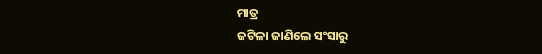ମାତ୍ର
ଜଟିଳା ଜାଣିଲେ ସଂସାରୁ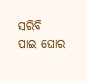ସରିବି
ପାଇ ଘୋର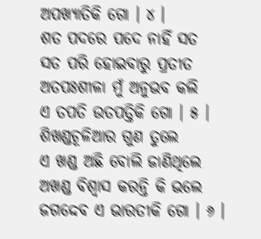ଅପଖ୍ୟାତିକି ଗୋ । ୪ ।
ଶତ ପଦରେ ପଦେ ନାହିଁ ସତ
ସତ ପରି ହୋଇବାରୁ ପ୍ରତୀତ
ଅତପଃଶୀଳା ମୁଁ ଅନୁଭବ କଲି
ଏ ତପତି ଉତପତ୍ତିକି ଗୋ । ୫ ।
ଶିଖଣ୍ଡଚୂଳିଆର ଗୁଣ ତୁଲେ
ଏ ଖଣ୍ଡ ଅଛି ବୋଲି ଜାଣିଥିଲେ
ଅଖଣ୍ଡ ବିଶ୍ୱାସ କରନ୍ତି କି ଭଲେ
ଜଗଦ୍ଦେବ ଏ ଭାରତୀକି ଗୋ । ୬ ।